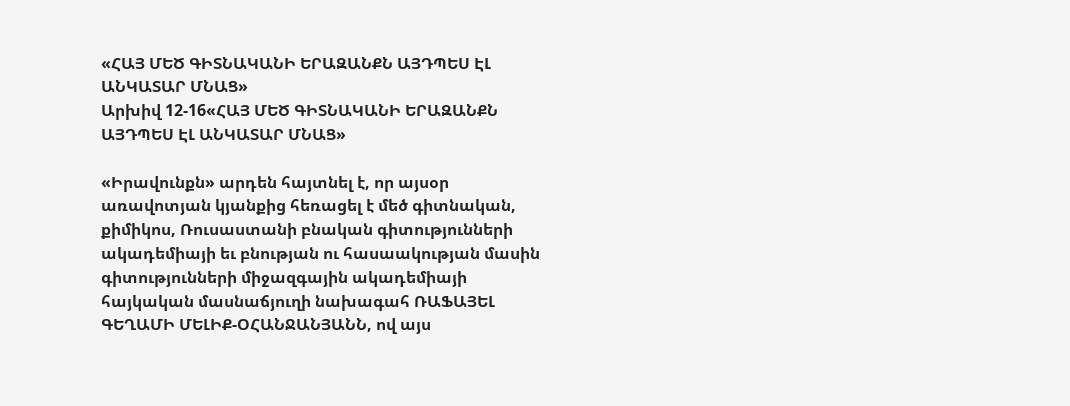«ՀԱՅ ՄԵԾ ԳԻՏՆԱԿԱՆԻ ԵՐԱԶԱՆՔՆ ԱՅԴՊԵՍ ԷԼ ԱՆԿԱՏԱՐ ՄՆԱՑ»
Արխիվ 12-16«ՀԱՅ ՄԵԾ ԳԻՏՆԱԿԱՆԻ ԵՐԱԶԱՆՔՆ
ԱՅԴՊԵՍ ԷԼ ԱՆԿԱՏԱՐ ՄՆԱՑ»

«Իրավունքն» արդեն հայտնել է, որ այսօր առավոտյան կյանքից հեռացել է մեծ գիտնական, քիմիկոս, Ռուսաստանի բնական գիտությունների ակադեմիայի եւ բնության ու հասաակության մասին գիտությունների միջազգային ակադեմիայի հայկական մասնաճյուղի նախագահ ՌԱՖԱՅԵԼ ԳԵՂԱՄԻ ՄԵԼԻՔ-ՕՀԱՆՋԱՆՅԱՆՆ, ով այս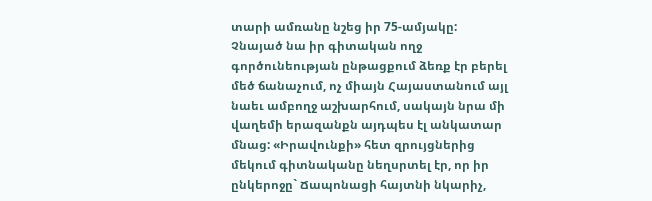տարի ամռանը նշեց իր 75-ամյակը:
Չնայած նա իր գիտական ողջ գործունեության ընթացքում ձեռք էր բերել մեծ ճանաչում, ոչ միայն Հայաստանում այլ նաեւ ամբողջ աշխարհում, սակայն նրա մի վաղեմի երազանքն այդպես էլ անկատար մնաց: «Իրավունքի» հետ զրույցներից մեկում գիտնականը նեղսրտել էր, որ իր ընկերոջը` Ճապոնացի հայտնի նկարիչ,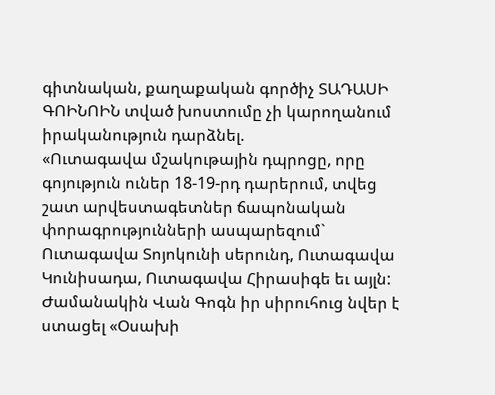գիտնական, քաղաքական գործիչ ՏԱԴԱՍԻ ԳՈԻՆՈԻՆ տված խոստումը չի կարողանում իրականություն դարձնել.
«Ուտագավա մշակութային դպրոցը, որը գոյություն ուներ 18-19-րդ դարերում, տվեց շատ արվեստագետներ ճապոնական փորագրությունների ասպարեզում` Ուտագավա Տոյոկունի սերունդ, Ուտագավա Կունիսադա, Ուտագավա Հիրասիգե եւ այլն: Ժամանակին Վան Գոգն իր սիրուհուց նվեր է ստացել «Օսախի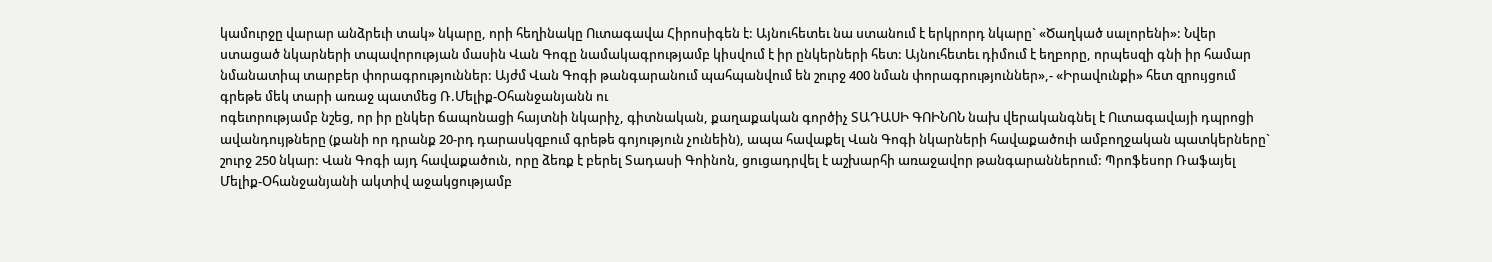կամուրջը վարար անձրեւի տակ» նկարը, որի հեղինակը Ուտագավա Հիրոսիգեն է: Այնուհետեւ նա ստանում է երկրորդ նկարը` «Ծաղկած սալորենի»: Նվեր ստացած նկարների տպավորության մասին Վան Գոգը նամակագրությամբ կիսվում է իր ընկերների հետ: Այնուհետեւ դիմում է եղբորը, որպեսզի գնի իր համար նմանատիպ տարբեր փորագրություններ: Այժմ Վան Գոգի թանգարանում պահպանվում են շուրջ 400 նման փորագրություններ»,- «Իրավունքի» հետ զրույցում գրեթե մեկ տարի առաջ պատմեց Ռ.Մելիք-Օհանջանյանն ու
ոգեւորությամբ նշեց, որ իր ընկեր ճապոնացի հայտնի նկարիչ, գիտնական, քաղաքական գործիչ ՏԱԴԱՍԻ ԳՈԻՆՈՆ նախ վերականգնել է Ուտագավայի դպրոցի ավանդույթները (քանի որ դրանք 20-րդ դարասկզբում գրեթե գոյություն չունեին), ապա հավաքել Վան Գոգի նկարների հավաքածուի ամբողջական պատկերները` շուրջ 250 նկար: Վան Գոգի այդ հավաքածուն, որը ձեռք է բերել Տադասի Գոինոն, ցուցադրվել է աշխարհի առաջավոր թանգարաններում: Պրոֆեսոր Ռաֆայել Մելիք-Օհանջանյանի ակտիվ աջակցությամբ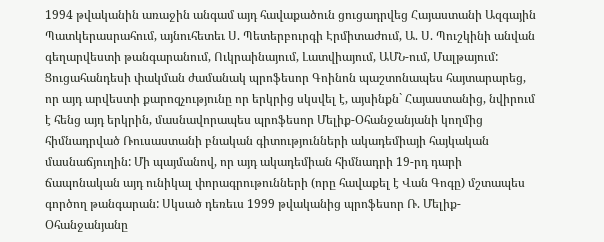1994 թվականին առաջին անգամ այդ հավաքածուն ցուցադրվեց Հայաստանի Ազգային Պատկերասրահում, այնուհետեւ Ս. Պետերբուրգի Էրմիտաժում, Ա. Ս. Պուշկինի անվան գեղարվեստի թանգարանում, Ուկրաինայում, Լատվիայում, ԱՄՆ-ում, Մալթայում: Ցուցահանդեսի փակման ժամանակ պրոֆեսոր Գոինոն պաշտոնապես հայտարարեց, որ այդ արվեստի քարոզչությունը որ երկրից սկսվել է, այսինքն` Հայաստանից, նվիրում է հենց այդ երկրին, մասնավորապես պրոֆեսոր Մելիք-Օհանջանյանի կողմից հիմնադրված Ռուսաստանի բնական գիտությունների ակադեմիայի հայկական մասնաճյուղին: Մի պայմանով, որ այդ ակադեմիան հիմնադրի 19-րդ դարի ճապոնական այդ ունիկալ փորագրութունների (որը հավաքել է Վան Գոգը) մշտապես գործող թանգարան: Սկսած դեռեւս 1999 թվականից պրոֆեսոր Ռ. Մելիք-Օհանջանյանը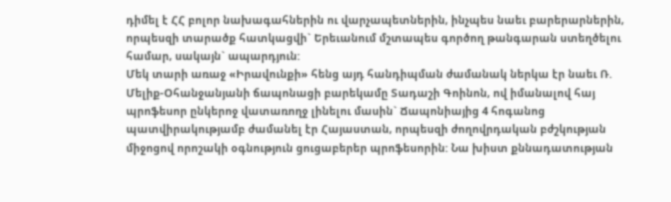դիմել է ՀՀ բոլոր նախագահներին ու վարչապետներին, ինչպես նաեւ բարերարներին, որպեսզի տարածք հատկացվի` Երեւանում մշտապես գործող թանգարան ստեղծելու համար, սակայն` ապարդյուն:
Մեկ տարի առաջ «Իրավունքի» հենց այդ հանդիպման ժամանակ ներկա էր նաեւ Ռ.
Մելիք-Օհանջանյանի ճապոնացի բարեկամը Տադաշի Գոինոն, ով իմանալով հայ պրոֆեսոր ընկերոջ վատառողջ լինելու մասին` Ճապոնիայից 4 հոգանոց պատվիրակությամբ ժամանել էր Հայաստան, որպեսզի ժողովրդական բժշկության միջոցով որոշակի օգնություն ցուցաբերեր պրոֆեսորին: Նա խիստ քննադատության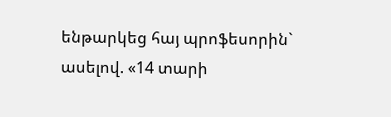ենթարկեց հայ պրոֆեսորին` ասելով. «14 տարի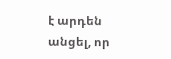է արդեն անցել, որ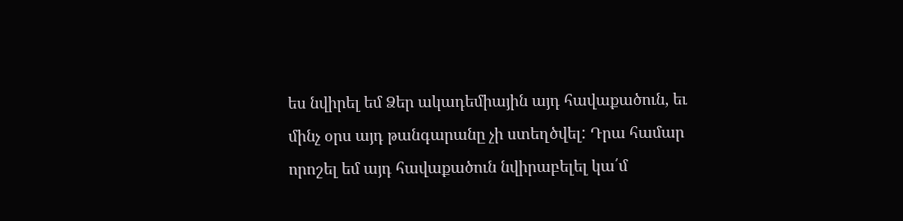ես նվիրել եմ Ձեր ակադեմիային այդ հավաքածուն, եւ մինչ օրս այդ թանգարանը չի ստեղծվել: Դրա համար որոշել եմ այդ հավաքածուն նվիրաբելել կա՛մ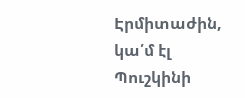Էրմիտաժին, կա՛մ էլ Պուշկինի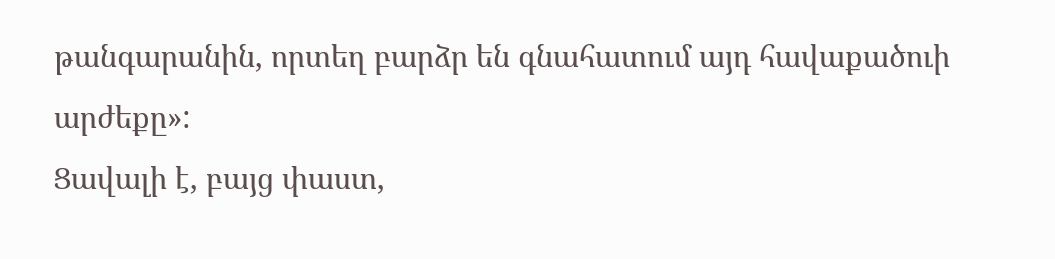թանգարանին, որտեղ բարձր են գնահատում այդ հավաքածուի արժեքը»:
Ցավալի է, բայց փաստ,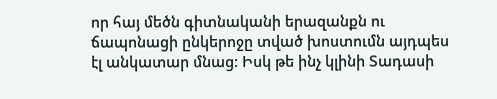որ հայ մեծն գիտնականի երազանքն ու ճապոնացի ընկերոջը տված խոստումն այդպես էլ անկատար մնաց: Իսկ թե ինչ կլինի Տադասի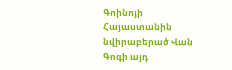Գոինոյի Հայաստանին նվիրաբերած Վան Գոգի այդ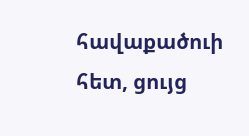հավաքածուի հետ, ցույց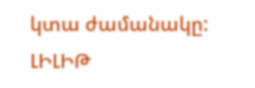կտա ժամանակը:
ԼԻԼԻԹ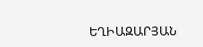ԵՂԻԱԶԱՐՅԱՆ